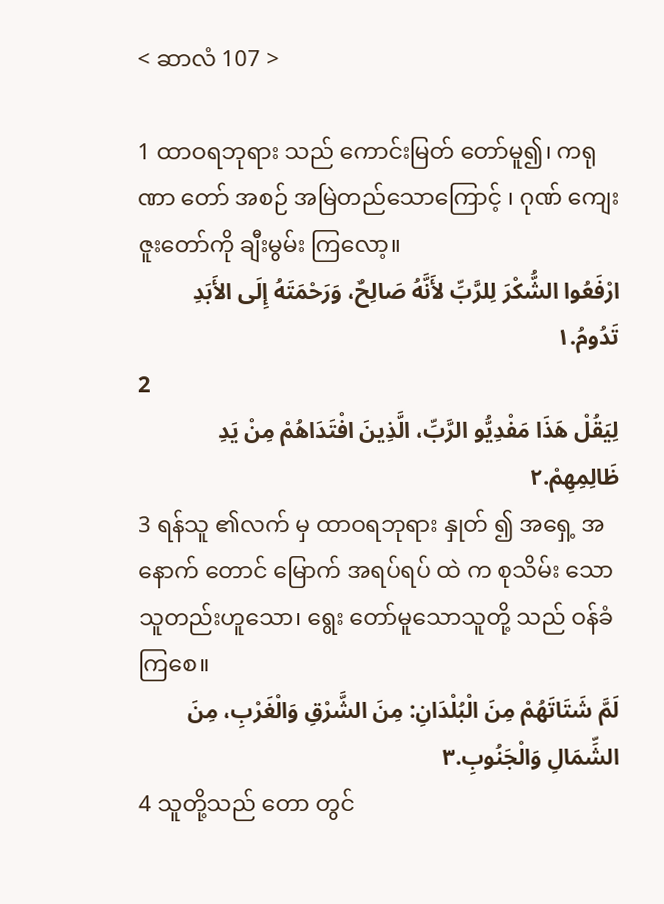< ဆာလံ 107 >

1 ထာဝရဘုရား သည် ကောင်းမြတ် တော်မူ၍၊ ကရုဏာ တော် အစဉ် အမြဲတည်သောကြောင့် ၊ ဂုဏ် ကျေးဇူးတော်ကို ချီးမွမ်း ကြလော့။
ارْفَعُوا الشُّكْرَ لِلرَّبِّ لأَنَّهُ صَالِحٌ، وَرَحْمَتَهُ إِلَى الأَبَدِ تَدُومُ.١
2
لِيَقُلْ هَذَا مَفْدِيُّو الرَّبِّ، الَّذِينَ افْتَدَاهُمْ مِنْ يَدِ ظَالِمِهِمْ.٢
3 ရန်သူ ၏လက် မှ ထာဝရဘုရား နှုတ် ၍ အရှေ့ အနောက် တောင် မြောက် အရပ်ရပ် ထဲ က စုသိမ်း သော သူတည်းဟူသော၊ ရွေး တော်မူသောသူတို့ သည် ဝန်ခံ ကြစေ။
لَمَّ شَتَاتَهُمْ مِنَ الْبُلْدَانِ: مِنَ الشَّرْقِ وَالْغَرْبِ، مِنَ الشِّمَالِ وَالْجَنُوبِ.٣
4 သူတို့သည် တော တွင်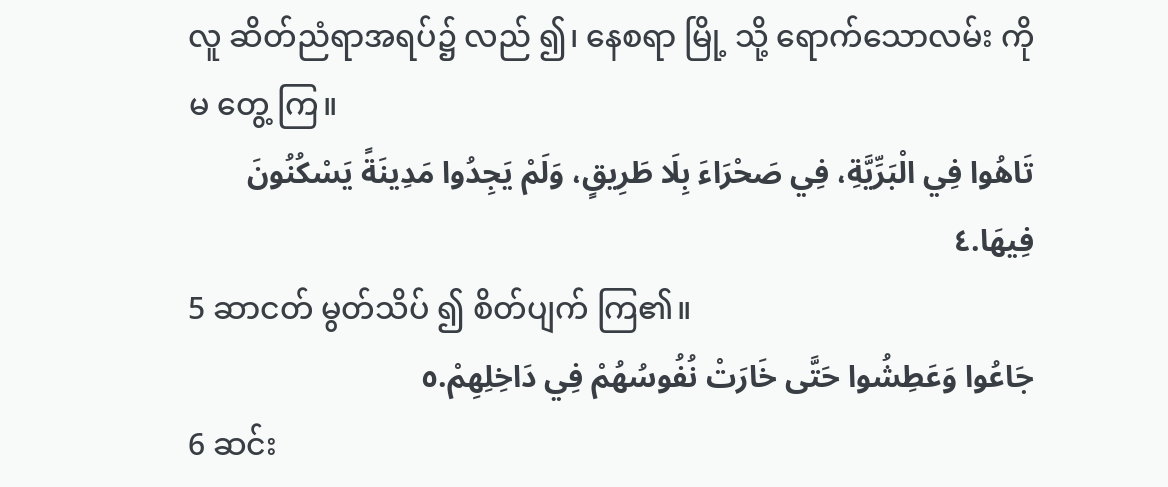လူ ဆိတ်ညံရာအရပ်၌ လည် ၍၊ နေစရာ မြို့ သို့ ရောက်သောလမ်း ကို မ တွေ့ ကြ။
تَاهُوا فِي الْبَرِّيَّةِ، فِي صَحْرَاءَ بِلَا طَرِيقٍ، وَلَمْ يَجِدُوا مَدِينَةً يَسْكُنُونَ فِيهَا.٤
5 ဆာငတ် မွတ်သိပ် ၍ စိတ်ပျက် ကြ၏။
جَاعُوا وَعَطِشُوا حَتَّى خَارَتْ نُفُوسُهُمْ فِي دَاخِلِهِمْ.٥
6 ဆင်း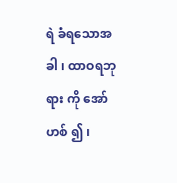ရဲ ခံရသောအခါ ၊ ထာဝရဘုရား ကို အော်ဟစ် ၍ ၊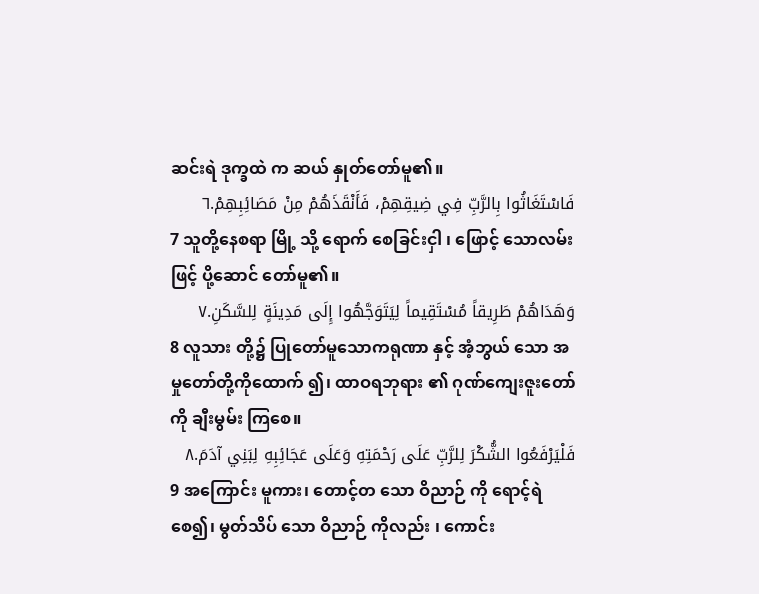ဆင်းရဲ ဒုက္ခထဲ က ဆယ် နှုတ်တော်မူ၏။
فَاسْتَغَاثُوا بِالرَّبِّ فِي ضِيقِهِمْ، فَأَنْقَذَهُمْ مِنْ مَصَائِبِهِمْ.٦
7 သူတို့နေစရာ မြို့ သို့ ရောက် စေခြင်းငှါ ၊ ဖြောင့် သောလမ်း ဖြင့် ပို့ဆောင် တော်မူ၏။
وَهَدَاهُمْ طَرِيقاً مُسْتَقِيماً لِيَتَوَجَّهُوا إِلَى مَدِينَةٍ لِلسَّكَنِ.٧
8 လူသား တို့၌ ပြုတော်မူသောကရုဏာ နှင့် အံ့ဘွယ် သော အမှုတော်တို့ကိုထောက် ၍၊ ထာဝရဘုရား ၏ ဂုဏ်ကျေးဇူးတော်ကို ချီးမွမ်း ကြစေ။
فَلْيَرْفَعُوا الشُّكْرَ لِلرَّبِّ عَلَى رَحْمَتِهِ وَعَلَى عَجَائِبِهِ لِبَنِي آدَمَ.٨
9 အကြောင်း မူကား၊ တောင့်တ သော ဝိညာဉ် ကို ရောင့်ရဲ စေ၍၊ မွတ်သိပ် သော ဝိညာဉ် ကိုလည်း ၊ ကောင်း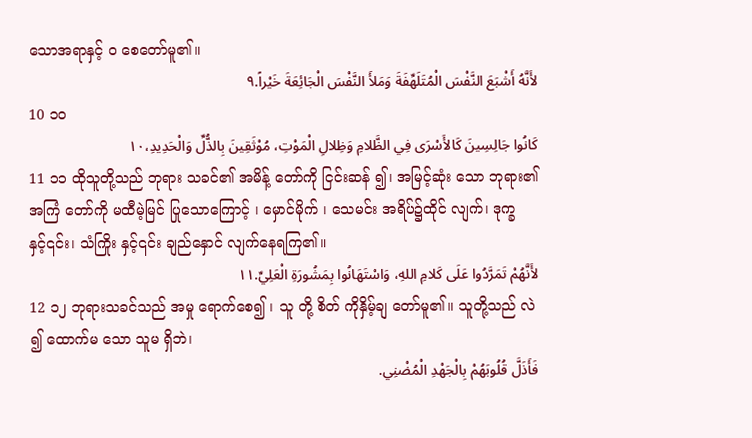သောအရာနှင့် ဝ စေတော်မူ၏။
لأَنَّهُ أَشْبَعَ النَّفْسَ الْمُتَلَهِّفَةَ وَمَلأَ النَّفْسَ الْجَائِعَةَ خَيْراً.٩
10 ၁၀
كَانُوا جَالِسِينَ كَالأَسْرَى فِي الظَّلامِ وَظِلالِ الْمَوْتِ، مُوْثَقِينَ بِالذُّلِّ وَالْحَدِيدِ،١٠
11 ၁၁ ထိုသူတို့သည် ဘုရား သခင်၏ အမိန့် တော်ကို ငြင်းဆန် ၍၊ အမြင့်ဆုံး သော ဘုရား၏ အကြံ တော်ကို မထီမဲ့မြင် ပြုသောကြောင့် ၊ မှောင်မိုက် ၊ သေမင်း အရိပ်၌ထိုင် လျက်၊ ဒုက္ခ နှင့်၎င်း၊ သံကြိုး နှင့်၎င်း ချည်နှောင် လျက်နေရကြ၏။
لأَنَّهُمْ تَمَرَّدُوا عَلَى كَلامِ اللهِ، وَاسْتَهَانُوا بِمَشُورَةِ الْعَلِيِّ.١١
12 ၁၂ ဘုရားသခင်သည် အမှု ရောက်စေ၍ ၊ သူ တို့ စိတ် ကိုနှိမ့်ချ တော်မူ၏။ သူတို့သည် လဲ ၍ ထောက်မ သော သူမ ရှိဘဲ၊
فَأَذَلَّ قُلُوبَهُمْ بِالْجَهْدِ الْمُضْنِي.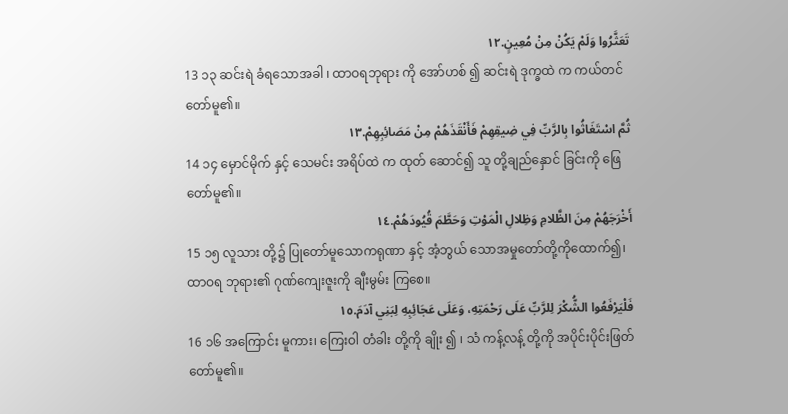تَعَثَّرُوا وَلَمْ يَكُنْ مِنْ مُعِينٍ.١٢
13 ၁၃ ဆင်းရဲ ခံရသောအခါ ၊ ထာဝရဘုရား ကို အော်ဟစ် ၍ ဆင်းရဲ ဒုက္ခထဲ က ကယ်တင် တော်မူ၏။
ثُمَّ اسْتَغَاثُوا بِالرَّبِّ فِي ضِيقِهِمْ فَأَنْقَذَهُمْ مِنْ مَصَائِبِهِمْ.١٣
14 ၁၄ မှောင်မိုက် နှင့် သေမင်း အရိပ်ထဲ က ထုတ် ဆောင်၍ သူ တို့ချည်နှောင် ခြင်းကို ဖြေ တော်မူ၏။
أَخْرَجَهُمْ مِنَ الظَّلامِ وَظِلالِ الْمَوْتِ وَحَطَّمَ قُيُودَهُمْ.١٤
15 ၁၅ လူသား တို့၌ ပြုတော်မူသောကရုဏာ နှင့် အံ့ဘွယ် သောအမှုတော်တို့ကိုထောက်၍၊ ထာဝရ ဘုရား၏ ဂုဏ်ကျေးဇူးကို ချီးမွမ်း ကြစေ။
فَلْيَرْفَعُوا الشُّكْرَ لِلرَّبِّ عَلَى رَحْمَتِهِ، وَعَلَى عَجَائِبِهِ لِبَنِي آدَمَ.١٥
16 ၁၆ အကြောင်း မူကား၊ ကြေးဝါ တံခါး တို့ကို ချိုး ၍ ၊ သံ ကန့်လန့် တို့ကို အပိုင်းပိုင်းဖြတ် တော်မူ၏။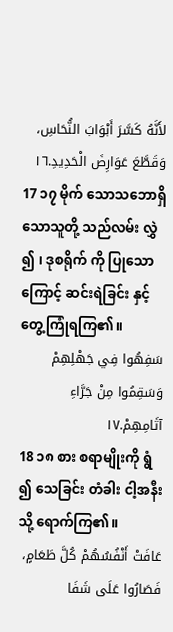لأَنَّهُ كَسَّرَ أَبْوَابَ النُّحَاسِ، وَقَطَّعَ عَوَارِضَ الْحَدِيدِ.١٦
17 ၁၇ မိုက် သောသဘောရှိသောသူတို့ သည်လမ်း လွှဲ ၍ ၊ ဒုစရိုက် ကို ပြုသောကြောင့် ဆင်းရဲခြင်း နှင့် တွေ့ကြုံရကြ၏။
سَفِهُوا فِي جَهْلِهِمْ وَسَقِمُوا مِنْ جَرَّاءِ آثَامِهِمْ.١٧
18 ၁၈ စား စရာမျိုးကို ရွံ ၍ သေခြင်း တံခါး ငါ့အနီး သို့ ရောက်ကြ၏။
عَافَتْ أَنْفُسُهُمْ كُلَّ طَعَامٍ، فَصَارُوا عَلَى شَفَا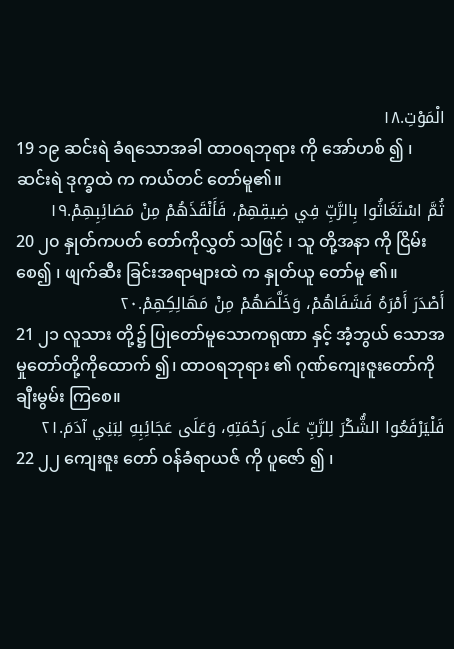الْمَوْتِ.١٨
19 ၁၉ ဆင်းရဲ ခံရသောအခါ ထာဝရဘုရား ကို အော်ဟစ် ၍ ၊ ဆင်းရဲ ဒုက္ခထဲ က ကယ်တင် တော်မူ၏။
ثُمَّ اسْتَغَاثُوا بِالرَّبِّ فِي ضِيقِهِمْ، فَأَنْقَذَهُمْ مِنْ مَصَائِبِهِمْ.١٩
20 ၂၀ နှုတ်ကပတ် တော်ကိုလွှတ် သဖြင့် ၊ သူ တို့အနာ ကို ငြိမ်းစေ၍ ၊ ဖျက်ဆီး ခြင်းအရာများထဲ က နှုတ်ယူ တော်မူ ၏။
أَصْدَرَ أَمْرَهُ فَشَفَاهُمْ، وَخَلَّصَهُمْ مِنْ مَهَالِكِهِمْ.٢٠
21 ၂၁ လူသား တို့၌ ပြုတော်မူသောကရုဏာ နှင့် အံ့ဘွယ် သောအမှုတော်တို့ကိုထောက် ၍၊ ထာဝရဘုရား ၏ ဂုဏ်ကျေးဇူးတော်ကို ချီးမွမ်း ကြစေ။
فَلْيَرْفَعُوا الشُّكْرَ لِلرَّبِّ عَلَى رَحْمَتِهِ، وَعَلَى عَجَائِبِهِ لِبَنِي آدَمَ.٢١
22 ၂၂ ကျေးဇူး တော် ဝန်ခံရာယဇ် ကို ပူဇော် ၍ ၊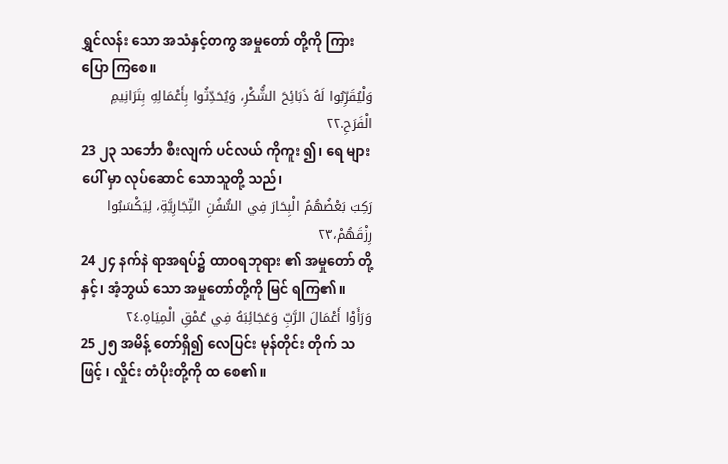ရွှင်လန်း သော အသံနှင့်တကွ အမှုတော် တို့ကို ကြား ပြော ကြစေ။
وَلْيُقَرِّبُوا لَهُ ذَبَائِحَ الشُّكْرِ، وَيُحَدِّثُوا بِأَعْمَالِهِ بِتَرَانِيمِ الْفَرَحِ.٢٢
23 ၂၃ သင်္ဘော စီးလျက် ပင်လယ် ကိုကူး ၍၊ ရေ များ ပေါ် မှာ လုပ်ဆောင် သောသူတို့ သည်၊
رَكِبَ بَعْضُهُمُ الْبِحَارَ فِي السُّفُنِ التِّجَارِيَّةِ، لِيَكْسَبُوا رِزْقَهُمْ،٢٣
24 ၂၄ နက်နဲ ရာအရပ်၌ ထာဝရဘုရား ၏ အမှုတော် တို့နှင့်၊ အံ့ဘွယ် သော အမှုတော်တို့ကို မြင် ရကြ၏။
وَرَأَوْا أَعْمَالَ الرَّبِّ وَعَجَائِبَهُ فِي عُمْقِ الْمِيَاهِ.٢٤
25 ၂၅ အမိန့် တော်ရှိ၍ လေပြင်း မုန်တိုင်း တိုက် သဖြင့် ၊ လှိုင်း တံပိုးတို့ကို ထ စေ၏။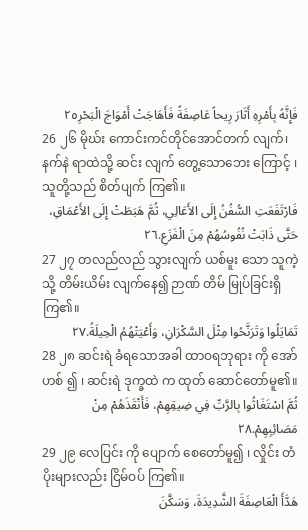فَإِنَّهُ بِأَمْرِهِ أَثَارَ رِيحاً عَاصِفَةً فَأَهَاجَتْ أَمْوَاجَ الْبَحْرِ٢٥
26 ၂၆ မိုဃ်း ကောင်းကင်တိုင်အောင်တက် လျက်၊ နက်နဲ ရာထဲသို့ ဆင်း လျက် တွေ့သောဘေး ကြောင့် ၊ သူတို့သည် စိတ်ပျက် ကြ၏။
فَارْتَفَعَتِ السُّفُنُ إِلَى الأَعَالِي، ثُمَّ هَبَطَتْ إِلَى الأَعْمَاقِ، حَتَّى ذَابَتْ نُفُوسُهُمْ مِنَ الْفَزَعِ.٢٦
27 ၂၇ တလည်လည် သွားလျက် ယစ်မူး သော သူကဲ့သို့ တိမ်းယိမ်း လျက်နေ၍ ဉာဏ် တိမ် မြုပ်ခြင်းရှိကြ၏။
تَمَايَلُوا وَتَرَنَّحُوا مِثْلَ السَّكْرَانِ، وَأَعْيَتْهُمُ الْحِيلَةُ.٢٧
28 ၂၈ ဆင်းရဲ ခံရသောအခါ ထာဝရဘုရား ကို အော်ဟစ် ၍ ၊ ဆင်းရဲ ဒုက္ခထဲ က ထုတ် ဆောင်တော်မူ၏။
ثُمَّ اسْتَغَاثُوا بِالرَّبِّ فِي ضِيقِهِمْ، فَأَنْقَذَهُمْ مِنْ مَصَائِبِهِمْ.٢٨
29 ၂၉ လေပြင်း ကို ပျောက် စေတော်မူ၍ ၊ လှိုင်း တံပိုးများလည်း ငြိမ်ဝပ် ကြ၏။
هَدَّأَ الْعَاصِفَةَ الشَّدِيدَةَ، وَسَكَّنَ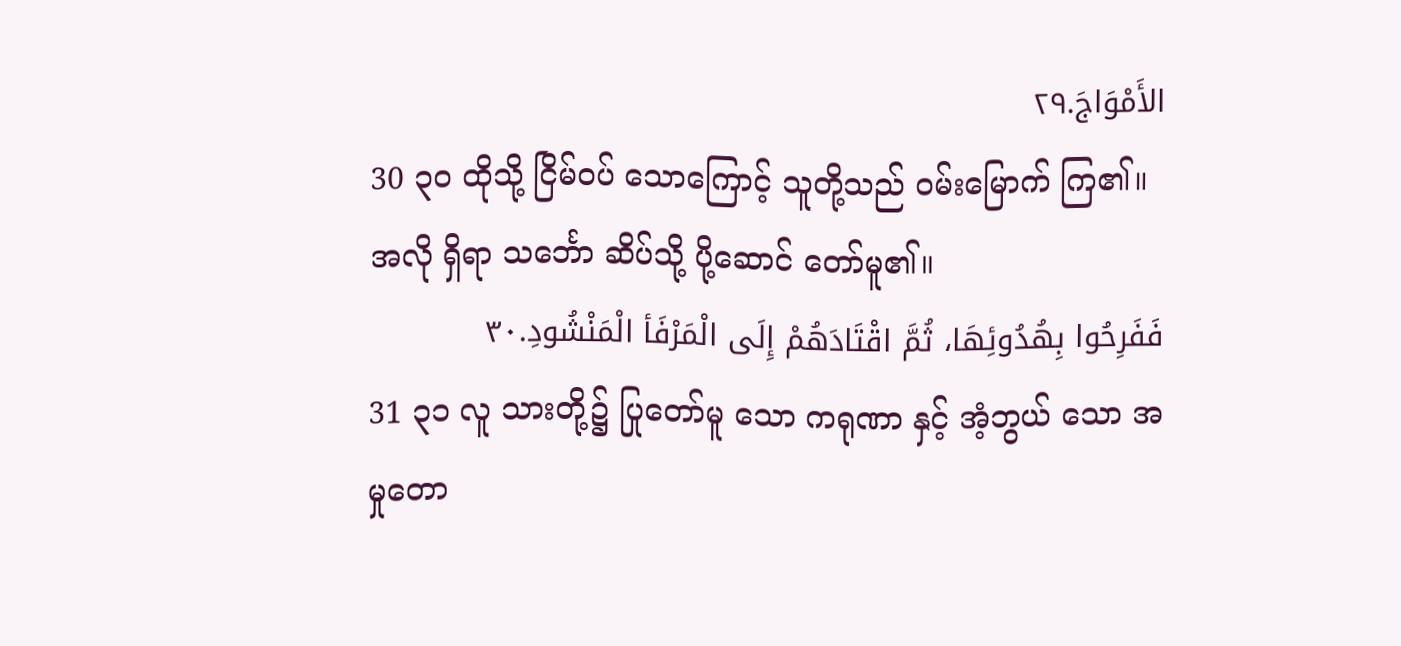الأَمْوَاجَ.٢٩
30 ၃၀ ထိုသို့ ငြိမ်ဝပ် သောကြောင့် သူတို့သည် ဝမ်းမြောက် ကြ၏။ အလို ရှိရာ သင်္ဘော ဆိပ်သို့ ပို့ဆောင် တော်မူ၏။
فَفَرِحُوا بِهُدُوئِهَا، ثُمَّ اقْتَادَهُمْ إِلَى الْمَرْفَأ الْمَنْشُودِ.٣٠
31 ၃၁ လူ သားတို့၌ ပြုတော်မူ သော ကရုဏာ နှင့် အံ့ဘွယ် သော အမှုတော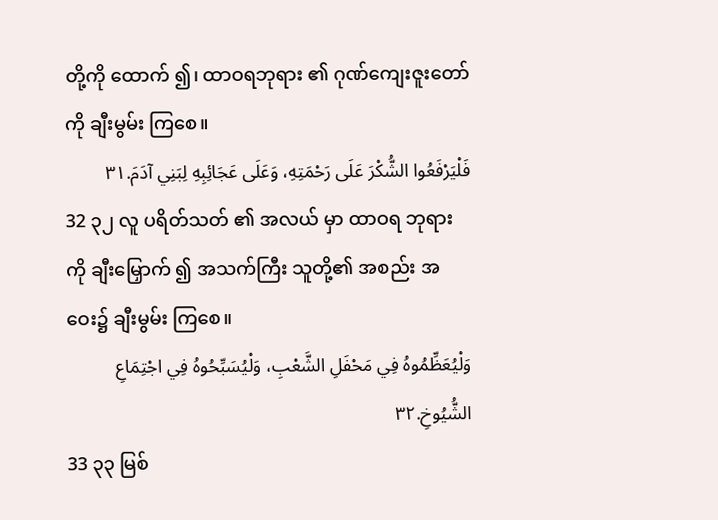တို့ကို ထောက် ၍၊ ထာဝရဘုရား ၏ ဂုဏ်ကျေးဇူးတော်ကို ချီးမွမ်း ကြစေ။
فَلْيَرْفَعُوا الشُّكْرَ عَلَى رَحْمَتِهِ، وَعَلَى عَجَائِبِهِ لِبَنِي آدَمَ.٣١
32 ၃၂ လူ ပရိတ်သတ် ၏ အလယ် မှာ ထာဝရ ဘုရားကို ချီးမြှောက် ၍ အသက်ကြီး သူတို့၏ အစည်း အဝေး၌ ချီးမွမ်း ကြစေ။
وَلْيُعَظِّمُوهُ فِي مَحْفَلِ الشَّعْبِ، وَلْيُسَبِّحُوهُ فِي اجْتِمَاعِ الشُّيُوخِ.٣٢
33 ၃၃ မြစ်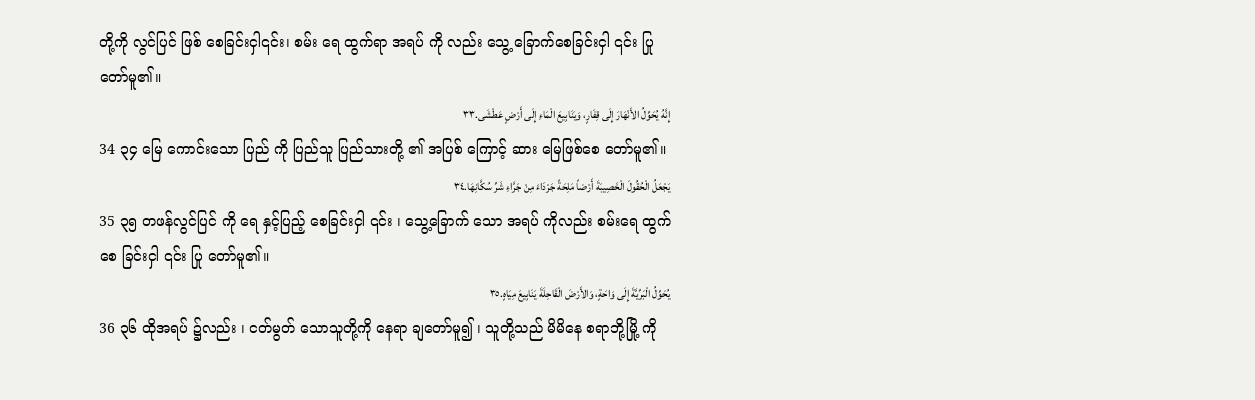တို့ကို လွင်ပြင် ဖြစ် စေခြင်းငှါ၎င်း၊ စမ်း ရေ ထွက်ရာ အရပ် ကို လည်း သွေ့ ခြောက်စေခြင်းငှါ ၎င်း ပြု တော်မူ၏။
إِنَّهُ يُحَوِّلُ الأَنْهَارَ إِلَى قِفَارٍ، وَيَنَابِيعَ الْمَاءِ إِلَى أَرْضٍ عَطْشَى.٣٣
34 ၃၄ မြေ ကောင်းသော ပြည် ကို ပြည်သူ ပြည်သားတို့ ၏ အပြစ် ကြောင့် ဆား မြေဖြစ်စေ တော်မူ၏။
يَجْعَلُ الْحُقُولَ الْخَصِيبَةَ أَرْضاً مَلِحَةً جَرْدَاءَ مِنْ جَرَّاءِ شَرِّ سُكَّانِهَا.٣٤
35 ၃၅ တဖန်လွင်ပြင် ကို ရေ နှင့်ပြည့် စေခြင်းငှါ ၎င်း ၊ သွေ့ခြောက် သော အရပ် ကိုလည်း စမ်းရေ ထွက်စေ ခြင်းငှါ ၎င်း ပြု တော်မူ၏။
يُحَوِّلُ الْبَرِّيَّةَ إِلَى وَاحَةٍ، وَالأَرْضَ الْقَاحِلَةَ يَنَابِيعَ مِيَاهٍ.٣٥
36 ၃၆ ထိုအရပ် ၌လည်း ၊ ငတ်မွတ် သောသူတို့ကို နေရာ ချတော်မူ၍ ၊ သူတို့သည် မိမိနေ စရာဘို့မြို့ ကို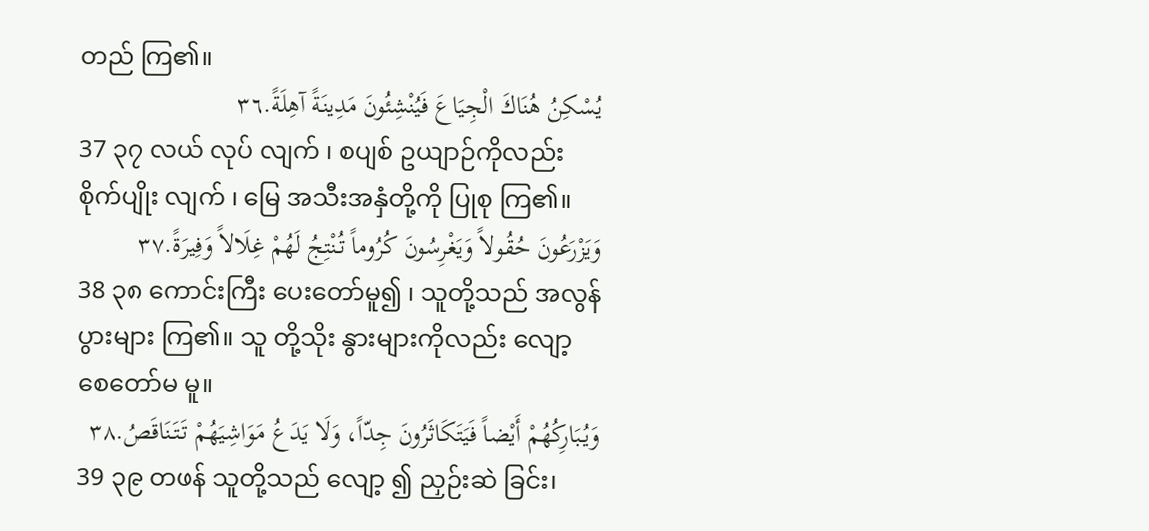တည် ကြ၏။
يُسْكِنُ هُنَاكَ الْجِيَاعَ فَيُنْشِئُونَ مَدِينَةً آهِلَةً.٣٦
37 ၃၇ လယ် လုပ် လျက် ၊ စပျစ် ဥယျာဉ်ကိုလည်း စိုက်ပျိုး လျက် ၊ မြေ အသီးအနှံတို့ကို ပြုစု ကြ၏။
وَيَزْرَعُونَ حُقُولاً وَيَغْرِسُونَ كُرُوماً تُنْتِجُ لَهُمْ غِلَالاً وَفِيرَةً.٣٧
38 ၃၈ ကောင်းကြီး ပေးတော်မူ၍ ၊ သူတို့သည် အလွန် ပွားများ ကြ၏။ သူ တို့သိုး နွားများကိုလည်း လျော့ စေတော်မ မူ။
وَيُبَارِكُهُمْ أَيْضاً فَيَتَكَاثَرُونَ جِدّاً، وَلَا يَدَعُ مَوَاشِيَهُمْ تَتَنَاقَصُ.٣٨
39 ၃၉ တဖန် သူတို့သည် လျော့ ၍ ညှဉ်းဆဲ ခြင်း၊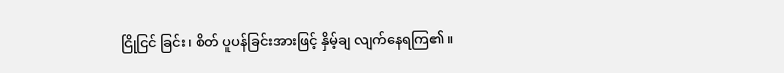ငြိုငြင် ခြင်း၊ စိတ် ပူပန်ခြင်းအားဖြင့် နှိမ့်ချ လျက်နေရကြ၏။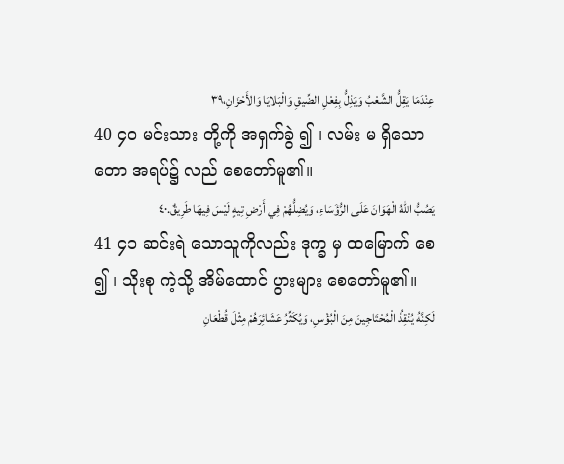عِنْدَمَا يَقِلُّ الشَّعْبُ وَيَذِلُّ بِفِعْلِ الضِّيقِ وَالْبَلايَا وَالأَحْزَانِ،٣٩
40 ၄၀ မင်းသား တို့ကို အရှက်ခွဲ ၍ ၊ လမ်း မ ရှိသော တော အရပ်၌ လည် စေတော်မူ၏။
يَصُبُّ اللهُ الْهَوَانَ عَلَى الرُّؤَسَاءِ، وَيُضِلُّهُمْ فِي أَرْضِ تِيهٍ لَيْسَ فِيهَا طَرِيقٌ.٤٠
41 ၄၁ ဆင်းရဲ သောသူကိုလည်း ဒုက္ခ မှ ထမြောက် စေ ၍ ၊ သိုးစု ကဲ့သို့ အိမ်ထောင် ပွားများ စေတော်မူ၏။
لَكِنَّهُ يُنْقِذُ الْمُحْتَاجِينَ مِنَ الْبُؤْسِ، وَيُكَثِّرُ عَشَائِرَهُمْ مِثْلَ قُطْعَانِ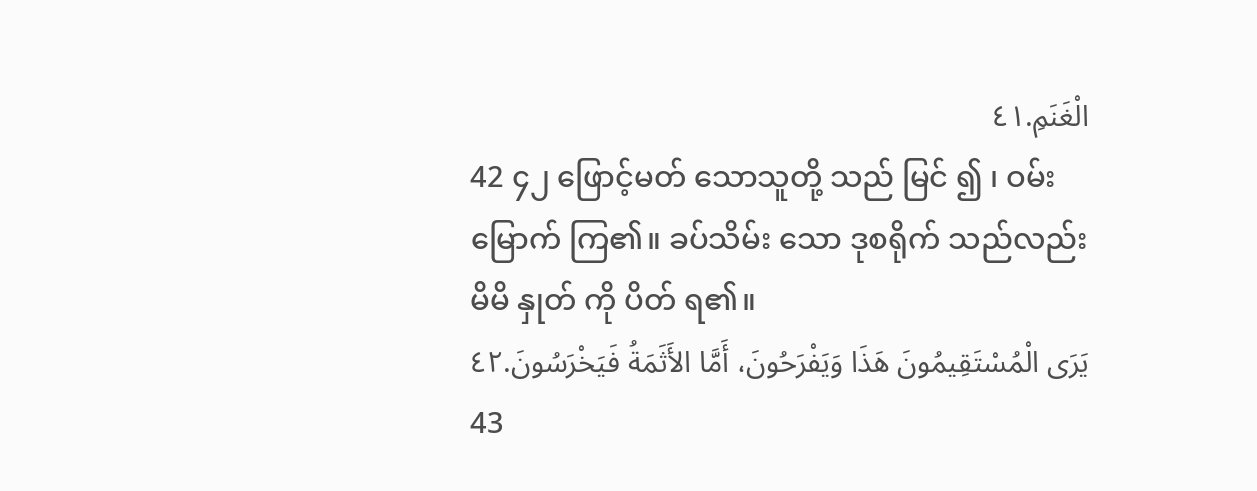الْغَنَمِ.٤١
42 ၄၂ ဖြောင့်မတ် သောသူတို့ သည် မြင် ၍ ၊ ဝမ်းမြောက် ကြ၏။ ခပ်သိမ်း သော ဒုစရိုက် သည်လည်း မိမိ နှုတ် ကို ပိတ် ရ၏။
يَرَى الْمُسْتَقِيمُونَ هَذَا وَيَفْرَحُونَ، أَمَّا الأَثَمَةُ فَيَخْرَسُونَ.٤٢
43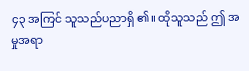၄၃ အကြင် သူသည်ပညာရှိ ၏။ ထိုသူသည် ဤ အမှုအရာ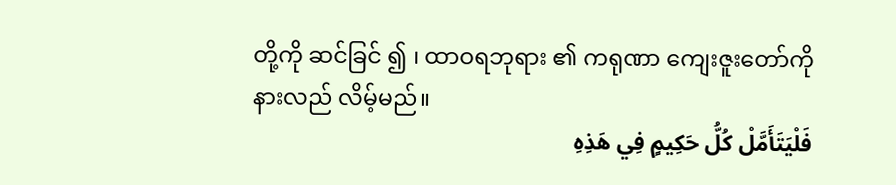တို့ကို ဆင်ခြင် ၍ ၊ ထာဝရဘုရား ၏ ကရုဏာ ကျေးဇူးတော်ကို နားလည် လိမ့်မည်။
فَلْيَتَأَمَّلْ كُلُّ حَكِيمٍ فِي هَذِهِ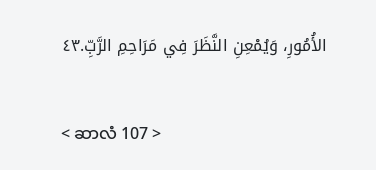الأُمُورِ، وَيُمْعِنِ النَّظَرَ فِي مَرَاحِمِ الرَّبِّ.٤٣

< ဆာလံ 107 >